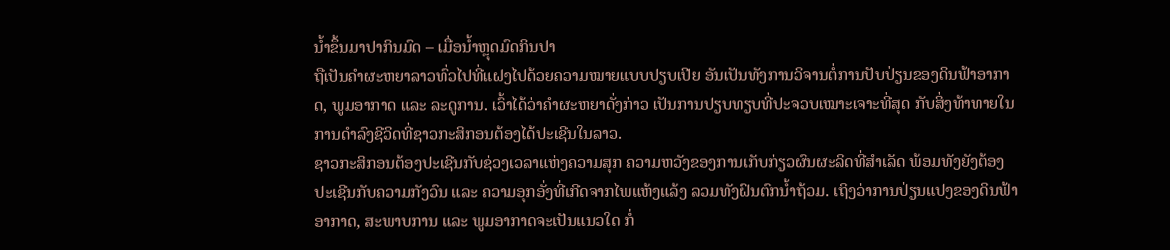ນໍ້າຂຶ້ນມາປາກິນມົດ – ເມື່ອນໍ້າຫຼຸດມົດກິນປາ
ຖືເປັນຄຳຜະຫຍາລາວທົ່ວໄປທີ່ແຝງໄປດ້ວຍຄວາມໝາຍແບບປຽບເປີຍ ອັນເປັນທັງການວິຈານຕໍ່ການປັບປ່ຽນຂອງດິນຟ້າອາກາດ, ພູມອາກາດ ແລະ ລະດູການ. ເວົ້າໄດ້ວ່າຄຳຜະຫຍາດັ່ງກ່າວ ເປັນການປຽບທຽບທີ່ປະຈວບເໝາະເຈາະທີ່ສຸດ ກັບສິ່ງທ້າທາຍໃນການດໍາລົງຊີວິດທີ່ຊາວກະສິກອນຕ້ອງໄດ້ປະເຊີນໃນລາວ.
ຊາວກະສິກອນຕ້ອງປະເຊີນກັບຊ່ວງເວລາແຫ່ງຄວາມສຸກ ຄວາມຫວັງຂອງການເກັບກ່ຽວຜົນຜະລິດທີ່ສຳເລັດ ພ້ອມທັງຍັງຕ້ອງປະເຊີນກັບຄວາມກັງວົນ ແລະ ຄວາມອຸກອັ່ງທີ່ເກີດຈາກໄພແຫ້ງແລ້ງ ລວມທັງຝົນຕົກນໍ້າຖ້ວມ. ເຖິງວ່າການປ່ຽນແປງຂອງດິນຟ້າອາກາດ, ສະພາບການ ແລະ ພູມອາກາດຈະເປັນແນວໃດ ກໍ່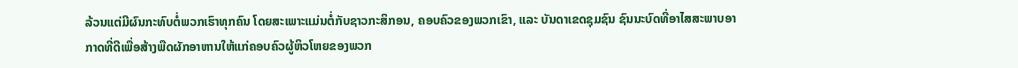ລ້ວນແຕ່ມີຜົນກະທົບຕໍ່ພວກເຮົາທຸກຄົນ ໂດຍສະເພາະແມ່ນຕໍ່ກັບຊາວກະສິກອນ, ຄອບຄົວຂອງພວກເຂົາ, ແລະ ບັນດາເຂດຊຸມຊົນ ຊົນນະບົດທີ່ອາໄສສະພາບອາກາດທີ່ດີເພື່ອສ້າງພືດຜັກອາຫານໃຫ້ແກ່ຄອບຄົວຜູ້ຫິວໂຫຍຂອງພວກ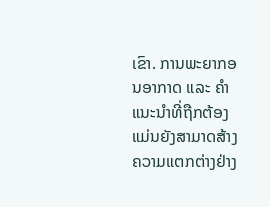ເຂົາ. ການພະຍາກອນອາກາດ ແລະ ຄຳແນະນຳທີ່ຖືກຕ້ອງແມ່ນຍັງສາມາດສ້າງຄວາມແຕກຕ່າງຢ່າງ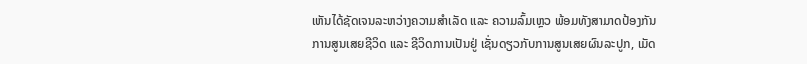ເຫັນໄດ້ຊັດເຈນລະຫວ່າງຄວາມສຳເລັດ ແລະ ຄວາມລົ້ມເຫຼວ ພ້ອມທັງສາມາດປ້ອງກັນການສູນເສຍຊີວິດ ແລະ ຊີວິດການເປັນຢູ່ ເຊັ່ນດຽວກັບການສູນເສຍຜົນລະປູກ, ເມັດ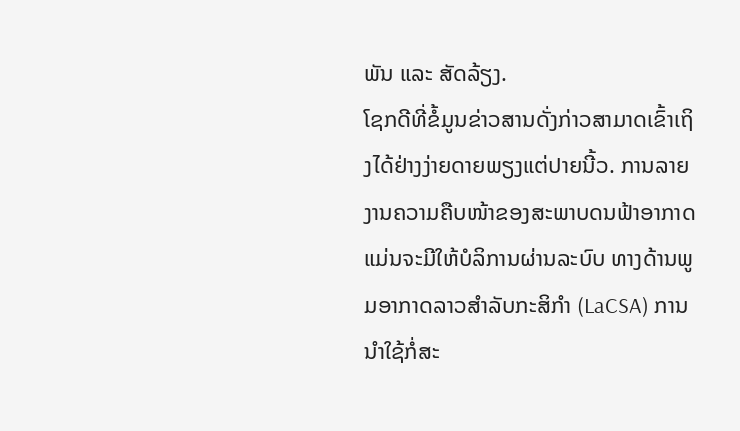ພັນ ແລະ ສັດລ້ຽງ.
ໂຊກດີທີ່ຂໍ້ມູນຂ່າວສານດັ່ງກ່າວສາມາດເຂົ້າເຖິງໄດ້ຢ່າງງ່າຍດາຍພຽງແຕ່ປາຍນີ້ວ. ການລາຍງານຄວາມຄືບໜ້າຂອງສະພາບດນຟ້າອາກາດ ແມ່ນຈະມີໃຫ້ບໍລິການຜ່ານລະບົບ ທາງດ້ານພູມອາກາດລາວສໍາລັບກະສິກຳ (LaCSA) ການນໍາໃຊ້ກໍ່ສະ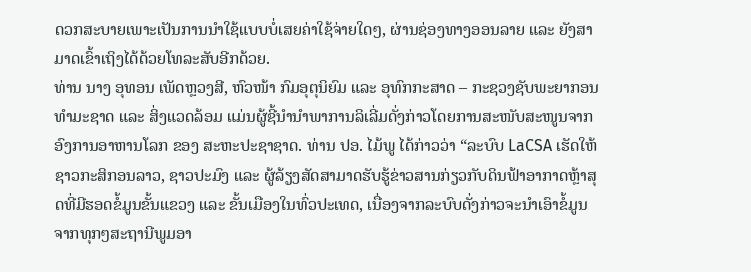ດວກສະບາຍເພາະເປັນການນຳໃຊ້ແບບບໍ່ເສຍຄ່າໃຊ້ຈ່າຍໃດໆ, ຜ່ານຊ່ອງທາງອອນລາຍ ແລະ ຍັງສາມາດເຂົ້າເຖິງໄດ້ດ້ວຍໂທລະສັບອີກດ້ວຍ.
ທ່ານ ນາງ ອຸທອນ ເພັດຫຼວງສີ, ຫົວໜ້າ ກົມອຸຕຸນິຍົມ ແລະ ອຸທົກກະສາດ – ກະຊວງຊັບພະຍາກອນທຳມະຊາດ ແລະ ສິ່ງແວດລ້ອມ ແມ່ນຜູ້ຊີ້ນໍານຳພາການລິເລີ່ມດັ່ງກ່າວໂດຍການສະໜັບສະໜູນຈາກ ອົງການອາຫານໂລກ ຂອງ ສະຫະປະຊາຊາດ. ທ່ານ ປອ. ໄມ້ພູ ໄດ້ກ່າວວ່າ “ລະບົບ LaCSA ເຮັດໃຫ້ຊາວກະສິກອນລາວ, ຊາວປະມົງ ແລະ ຜູ້ລ້ຽງສັດສາມາດຮັບຮູ້ຂ່າວສານກ່ຽວກັບດິນຟ້າອາກາດຫຼ້າສຸດທີ່ມີຮອດຂໍ້ມູນຂັ້ນແຂວງ ແລະ ຂັ້ນເມືອງໃນທົ່ວປະເທດ, ເນື່ອງຈາກລະບົບດັ່ງກ່າວຈະນຳເອົາຂໍ້ມູນຈາກທຸກໆສະຖານີພູມອາ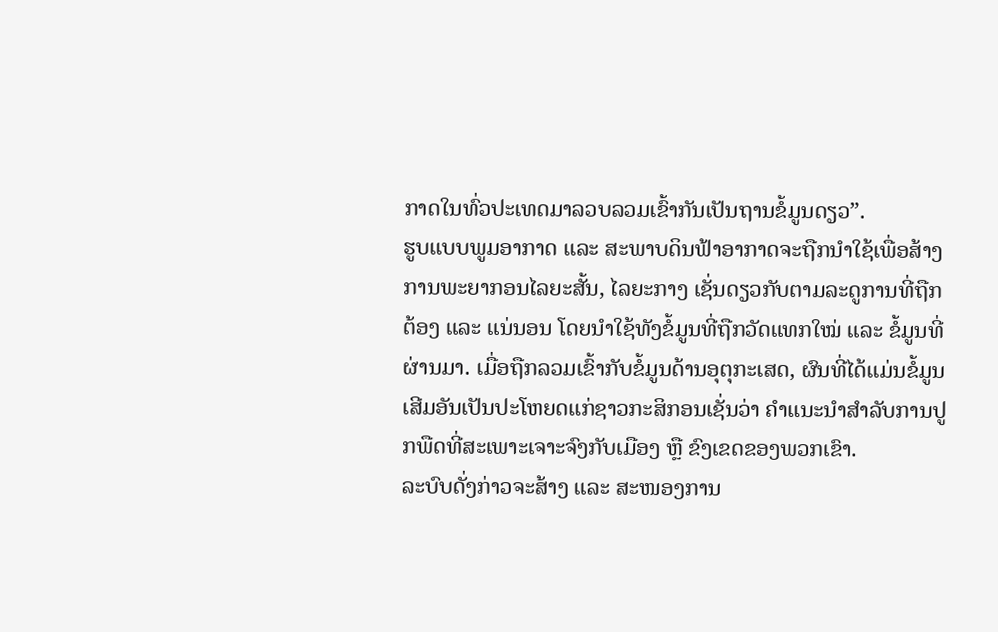ກາດໃນທົ່ວປະເທດມາລວບລວມເຂົ້າກັນເປັນຖານຂໍ້ມູນດຽວ”.
ຮູບແບບພູມອາກາດ ແລະ ສະພາບດິນຟ້າອາກາດຈະຖືກນຳໃຊ້ເພື່ອສ້າງການພະຍາກອນໄລຍະສັ້ນ, ໄລຍະກາງ ເຊັ່ນດຽວກັບຕາມລະດູການທີ່ຖືກຕ້ອງ ແລະ ແນ່ນອນ ໂດຍນຳໃຊ້ທັງຂໍ້ມູນທີ່ຖືກວັດແທກໃໝ່ ແລະ ຂໍ້ມູນທີ່ຜ່ານມາ. ເມື່ອຖືກລວມເຂົ້າກັບຂໍ້ມູນດ້ານອຸຕຸກະເສດ, ຜົນທີ່ໄດ້ແມ່ນຂໍ້ມູນເສີມອັນເປັນປະໂຫຍດແກ່ຊາວກະສິກອນເຊັ່ນວ່າ ຄຳແນະນຳສຳລັບການປູກພືດທີ່ສະເພາະເຈາະຈົງກັບເມືອງ ຫຼື ຂົງເຂດຂອງພວກເຂົາ.
ລະບົບດັ່ງກ່າວຈະສ້າງ ແລະ ສະໜອງການ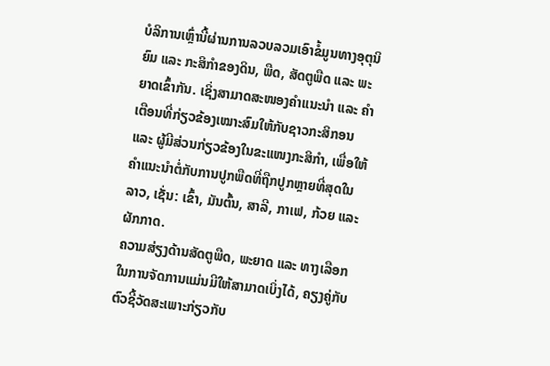ບໍລິການເຫຼົ່ານີ້ຜ່ານການລວບລວມເອົາຂໍ້ມູນທາງອຸຕຸນິຍົມ ແລະ ກະສິກຳຂອງດິນ, ພືດ, ສັດຕູພືດ ແລະ ພະຍາດເຂົ້າກັນ. ເຊິ່ງສາມາດສະໜອງຄຳແນະນຳ ແລະ ຄຳເຕືອນທີ່ກ່ຽວຂ້ອງເໝາະສົມໃຫ້ກັບຊາວກະສິກອນ ແລະ ຜູ້ມີສ່ວນກ່ຽວຂ້ອງໃນຂະແໜງກະສິກຳ, ເພື່ອໃຫ້ຄຳແນະນຳຕໍ່ກັບການປູກພືດທີ່ຖືກປູກຫຼາຍທີ່ສຸດໃນລາວ, ເຊັ່ນ: ເຂົ້າ, ມັນຕົ້ນ, ສາລີ, ກາເຟ, ກ້ວຍ ແລະ ຜັກກາດ.
ຄວາມສ່ຽງດ້ານສັດຕູພືດ, ພະຍາດ ແລະ ທາງເລືອກໃນການຈັດການແມ່ນມີໃຫ້ສາມາດເບິ່ງໄດ້, ຄຽງຄູ່ກັບຕົວຊີ້ວັດສະເພາະກ່ຽວກັບ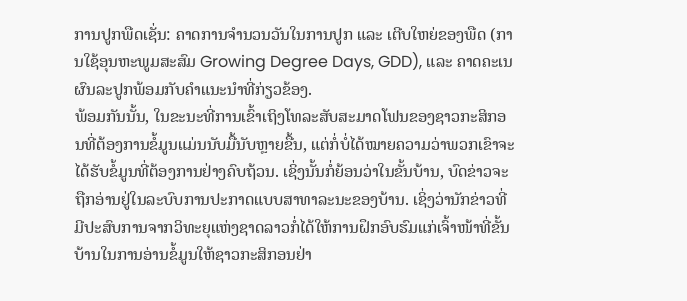ການປູກພືດເຊັ່ນ: ຄາດການຈຳນວນວັນໃນການປູກ ແລະ ເຕີບໃຫຍ່ຂອງພືດ (ການໃຊ້ອຸນຫະພູມສະສົມ Growing Degree Days, GDD), ແລະ ຄາດຄະເນຜົນລະປູກພ້ອມກັບຄໍາແນະນໍາທີ່ກ່ຽວຂ້ອງ.
ພ້ອມກັນນັ້ນ, ໃນຂະນະທີ່ການເຂົ້າເຖິງໂທລະສັບສະມາດໂຟນຂອງຊາວກະສິກອນທີ່ຕ້ອງການຂໍ້ມູນແມ່ນນັບມື້ນັບຫຼາຍຂື້ນ, ແຕ່ກໍ່ບໍ່ໄດ້ໝາຍຄວາມວ່າພວກເຂົາຈະໄດ້ຮັບຂໍ້ມູນທີ່ຕ້ອງການຢ່າງຄົບຖ້ວນ. ເຊິ່ງນັ້ນກໍ່ຍ້ອນວ່າໃນຂັ້ນບ້ານ, ບົດຂ່າວຈະຖືກອ່ານຢູ່ໃນລະບົບການປະກາດແບບສາທາລະນະຂອງບ້ານ. ເຊິ່ງວ່ານັກຂ່າວທີ່ມີປະສົບການຈາກວິທະຍຸແຫ່ງຊາດລາວກໍ່ໄດ້ໃຫ້ການຝຶກອົບຮົມແກ່ເຈົ້າໜ້າທີ່ຂັ້ນບ້ານໃນການອ່ານຂໍ້ມູນໃຫ້ຊາວກະສິກອນຢ່າ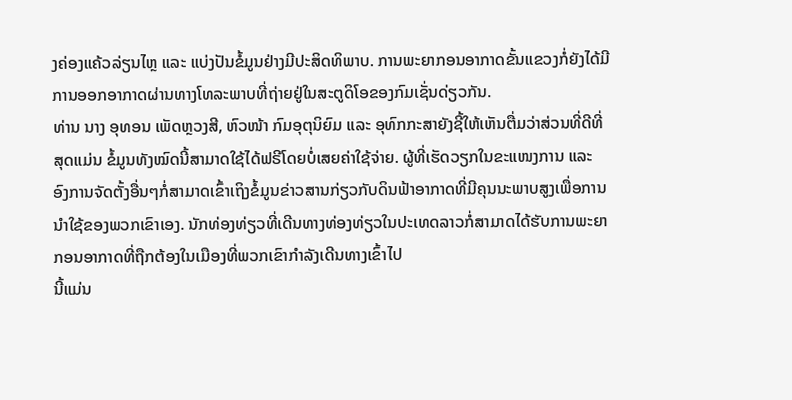ງຄ່ອງແຄ້ວລ່ຽນໄຫຼ ແລະ ແບ່ງປັນຂໍ້ມູນຢ່າງມີປະສິດທິພາບ. ການພະຍາກອນອາກາດຂັ້ນແຂວງກໍ່ຍັງໄດ້ມີການອອກອາກາດຜ່ານທາງໂທລະພາບທີ່ຖ່າຍຢູ່ໃນສະຕູດິໂອຂອງກົມເຊັ່ນດ່ຽວກັນ.
ທ່ານ ນາງ ອຸທອນ ເພັດຫຼວງສີ, ຫົວໜ້າ ກົມອຸຕຸນິຍົມ ແລະ ອຸທົກກະສາຍັງຊີ້ໃຫ້ເຫັນຕື່ມວ່າສ່ວນທີ່ດີທີ່ສຸດແມ່ນ ຂໍ້ມູນທັງໝົດນີ້ສາມາດໃຊ້ໄດ້ຟຣີໂດຍບໍ່ເສຍຄ່າໃຊ້ຈ່າຍ. ຜູ້ທີ່ເຮັດວຽກໃນຂະແໜງການ ແລະ ອົງການຈັດຕັ້ງອື່ນໆກໍ່ສາມາດເຂົ້າເຖິງຂໍ້ມູນຂ່າວສານກ່ຽວກັບດິນຟ້າອາກາດທີ່ມີຄຸນນະພາບສູງເພື່ອການນຳໃຊ້ຂອງພວກເຂົາເອງ. ນັກທ່ອງທ່ຽວທີ່ເດີນທາງທ່ອງທ່ຽວໃນປະເທດລາວກໍ່ສາມາດໄດ້ຮັບການພະຍາກອນອາກາດທີ່ຖືກຕ້ອງໃນເມືອງທີ່ພວກເຂົາກຳລັງເດີນທາງເຂົ້າໄປ
ນີ້ແມ່ນ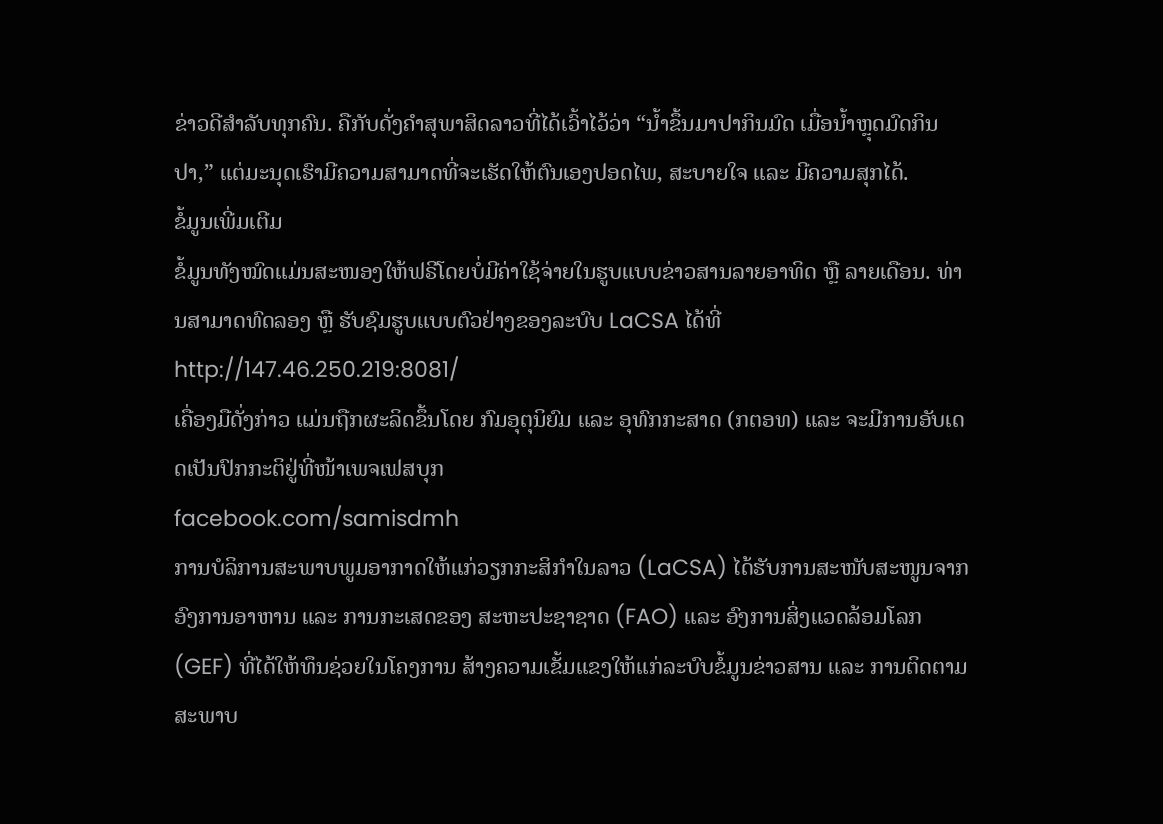ຂ່າວດີສຳລັບທຸກຄົນ. ຄືກັບດັ່ງຄຳສຸພາສິດລາວທີ່ໄດ້ເວົ້າໄວ້ວ່າ “ນໍ້າຂຶ້ນມາປາກິນມົດ ເມື່ອນໍ້າຫຼຸດມົດກິນປາ,” ແຕ່ມະນຸດເຮົາມີຄວາມສາມາດທີ່ຈະເຮັດໃຫ້ຕົນເອງປອດໄພ, ສະບາຍໃຈ ແລະ ມີຄວາມສຸກໄດ້.
ຂໍ້ມູນເພີ່ມເຕີມ
ຂໍ້ມູນທັງໝົດແມ່ນສະໜອງໃຫ້ຟຣີໂດຍບໍ່ມີຄ່າໃຊ້ຈ່າຍໃນຮູບແບບຂ່າວສານລາຍອາທິດ ຫຼື ລາຍເດືອນ. ທ່ານສາມາດທົດລອງ ຫຼື ຮັບຊົມຮູບແບບຕົວຢ່າງຂອງລະບົບ LaCSA ໄດ້ທີ່ http://147.46.250.219:8081/
ເຄື່ອງມືດັ່ງກ່າວ ແມ່ນຖືກຜະລິດຂຶ້ນໂດຍ ກົມອຸຕຸນິຍົມ ແລະ ອຸທົກກະສາດ (ກຕອທ) ແລະ ຈະມີການອັບເດດເປັນປົກກະຕິຢູ່ທີ່ໜ້າເພຈເຟສບຸກ
facebook.com/samisdmh
ການບໍລິການສະພາບພູມອາກາດໃຫ້ແກ່ວຽກກະສິກຳໃນລາວ (LaCSA) ໄດ້ຮັບການສະໜັບສະໜູນຈາກ ອົງການອາຫານ ແລະ ການກະເສດຂອງ ສະຫະປະຊາຊາດ (FAO) ແລະ ອົງການສິ່ງແວດລ້ອມໂລກ (GEF) ທີ່ໄດ້ໃຫ້ທຶນຊ່ວຍໃນໂຄງການ ສ້າງຄວາມເຂັ້ມແຂງໃຫ້ແກ່ລະບົບຂໍ້ມູນຂ່າວສານ ແລະ ການຕິດຕາມສະພາບ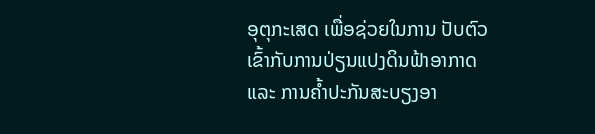ອຸຕຸກະເສດ ເພື່ອຊ່ວຍໃນການ ປັບຕົວເຂົ້າກັບການປ່ຽນແປງດິນຟ້າອາກາດ ແລະ ການຄ້ຳປະກັນສະບຽງອາ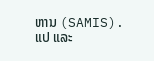ຫານ (SAMIS).
ແປ ແລະ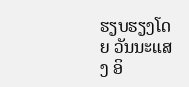ຮຽບຮຽງໂດຍ ວັນນະແສງ ອິ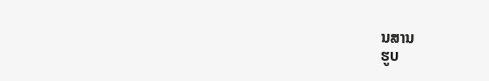ນສານ
ຮູບ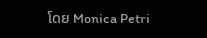ໂດຍ Monica Petri